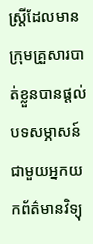ស្រ្តីដែលមានក្រុមគ្រួសារបាត់ខ្លួនបានផ្តល់បទសម្ភាសន៍ជាមួយអ្នកយកព័ត៌មានវិទ្យុ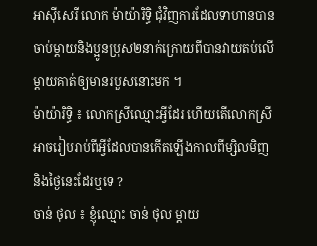អាស៊ីសេរី លោក ម៉ាយ៉ារិទ្ធិ ជុំវិញការដែលទាហានបានចាប់ម្តាយនិងប្អូនប្រុស២នាក់ក្រោយពីបានវាយតប់លើម្តាយគាត់ឲ្យមានរបួសនោះមក ។
ម៉ាយ៉ារិទ្ធិ ៖ លោកស្រីឈ្មោះអ្វីដែរ ហើយតើលោកស្រីអាចរៀបរាប់ពីអ្វីដែលបានកើតឡើងកាលពីម្សិលមិញនិងថ្ងៃនេះដែរឬទេ ?
ចាន់ ថុល ៖ ខ្ញុំឈ្មោះ ចាន់ ថុល ម្ដាយ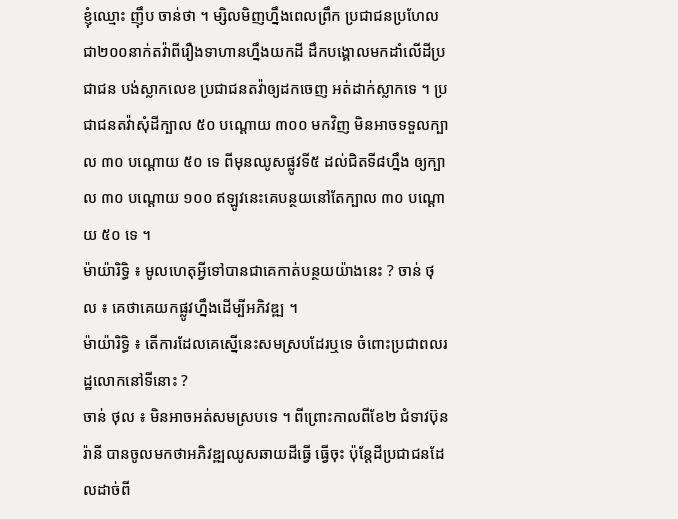ខ្ញុំឈ្មោះ ញ៉ឹប ចាន់ថា ។ ម្សិលមិញហ្នឹងពេលព្រឹក ប្រជាជនប្រហែលជា២០០នាក់តវ៉ាពីរឿងទាហានហ្នឹងយកដី ដឹកបង្គោលមកដាំលើដីប្រជាជន បង់ស្លាកលេខ ប្រជាជនតវ៉ាឲ្យដកចេញ អត់ដាក់ស្លាកទេ ។ ប្រជាជនតវ៉ាសុំដីក្បាល ៥០ បណ្ដោយ ៣០០ មកវិញ មិនអាចទទួលក្បាល ៣០ បណ្ដោយ ៥០ ទេ ពីមុនឈូសផ្លូវទី៥ ដល់ជិតទី៨ហ្នឹង ឲ្យក្បាល ៣០ បណ្ដោយ ១០០ ឥឡូវនេះគេបន្ថយនៅតែក្បាល ៣០ បណ្ដោយ ៥០ ទេ ។
ម៉ាយ៉ារិទ្ធិ ៖ មូលហេតុអ្វីទៅបានជាគេកាត់បន្ថយយ៉ាងនេះ ? ចាន់ ថុល ៖ គេថាគេយកផ្លូវហ្នឹងដើម្បីអភិវឌ្ឍ ។
ម៉ាយ៉ារិទ្ធិ ៖ តើការដែលគេស្នើនេះសមស្របដែរឬទេ ចំពោះប្រជាពលរដ្ឋលោកនៅទីនោះ ?
ចាន់ ថុល ៖ មិនអាចអត់សមស្របទេ ។ ពីព្រោះកាលពីខែ២ ជំទាវប៊ុនរ៉ានី បានចូលមកថាអភិវឌ្ឍឈូសឆាយដីធ្វើ ធ្វើចុះ ប៉ុន្តែដីប្រជាជនដែលដាច់ពី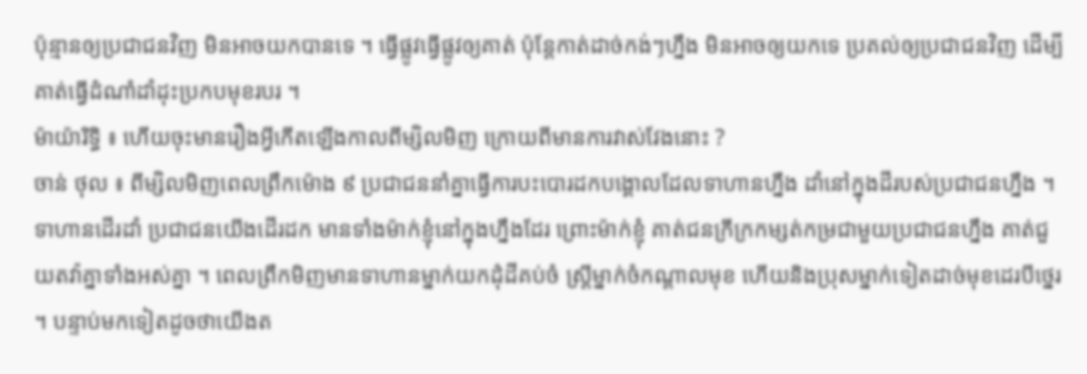ប៉ុន្មានឲ្យប្រជាជនវិញ មិនអាចយកបានទេ ។ ធ្វើផ្លូវធ្វើផ្លូវឲ្យគាត់ ប៉ុន្តែកាត់ដាច់កង់ៗហ្នឹង មិនអាចឲ្យយកទេ ប្រគល់ឲ្យប្រជាជនវិញ ដើម្បីគាត់ធ្វើដំណាំដាំដុះប្រកបមុខរបរ ។
ម៉ាយ៉ារិទ្ធិ ៖ ហើយចុះមានរឿងអ្វីកើតឡើងកាលពីម្សិលមិញ ក្រោយពីមានការវាស់វែងនោះ ?
ចាន់ ថុល ៖ ពីម្សិលមិញពេលព្រឹកម៉ោង ៩ ប្រជាជននាំគ្នាធ្វើការបះបោរដកបង្គោលដែលទាហានហ្នឹង ដាំនៅក្នុងដីរបស់ប្រជាជនហ្នឹង ។ ទាហានដើរដាំ ប្រជាជនយើងដើរដក មានទាំងម៉ាក់ខ្ញុំនៅក្នុងហ្នឹងដែរ ព្រោះម៉ាក់ខ្ញុំ គាត់ជនក្រីក្រកម្សត់កម្រជាមួយប្រជាជនហ្នឹង គាត់ជួយតវ៉ាគ្នាទាំងអស់គ្នា ។ ពេលព្រឹកមិញមានទាហានម្នាក់យកដុំដីគប់ចំ ស្រ្តីម្នាក់ចំកណ្ដាលមុខ ហើយនិងប្រុសម្នាក់ទៀតដាច់មុខដេរបីថ្នេរ ។ បន្ទាប់មកទៀតដូចថាយើងត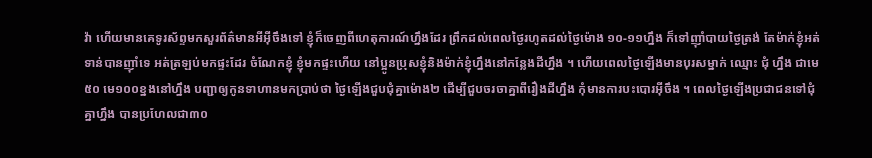វ៉ា ហើយមានគេទូរស័ព្ទមកសួរព័ត៌មានអីអ៊ីចឹងទៅ ខ្ញុំក៏ចេញពីហេតុការណ៍ហ្នឹងដែរ ព្រឹកដល់ពេលថ្ងៃរហូតដល់ថ្ងៃម៉ោង ១០-១១ហ្នឹង ក៏ទៅញ៉ាំបាយថ្ងៃត្រង់ តែម៉ាក់ខ្ញុំអត់ទាន់បានញ៉ាំទេ អត់ត្រឡប់មកផ្ទះដែរ ចំណែកខ្ញុំ ខ្ញុំមកផ្ទះហើយ នៅប្អូនប្រុសខ្ញុំនិងម៉ាក់ខ្ញុំហ្នឹងនៅកន្លែងដីហ្នឹង ។ ហើយពេលថ្ងៃឡើងមានបុរសម្នាក់ ឈ្មោះ ជុំ ហ្នឹង ជាមេ៥០ មេ១០០ខ្នងនៅហ្នឹង បញ្ជាឲ្យកូនទាហានមកប្រាប់ថា ថ្ងៃឡើងជួបជុំគ្នាម៉ោង២ ដើម្បីជួបចរចាគ្នាពីរឿងដីហ្នឹង កុំមានការបះបោរអ៊ីចឹង ។ ពេលថ្ងៃឡើងប្រជាជនទៅជុំគ្នាហ្នឹង បានប្រហែលជា៣០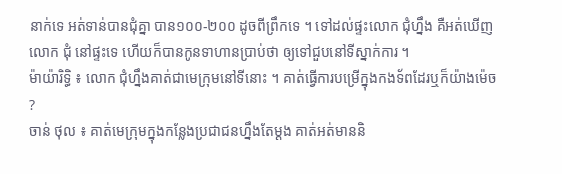នាក់ទេ អត់ទាន់បានជុំគ្នា បាន១០០-២០០ ដូចពីព្រឹកទេ ។ ទៅដល់ផ្ទះលោក ជុំហ្នឹង គឺអត់ឃើញលោក ជុំ នៅផ្ទះទេ ហើយក៏បានកូនទាហានប្រាប់ថា ឲ្យទៅជួបនៅទីស្នាក់ការ ។
ម៉ាយ៉ារិទ្ធិ ៖ លោក ជុំហ្នឹងគាត់ជាមេក្រុមនៅទីនោះ ។ គាត់ធ្វើការបម្រើក្នុងកងទ័ពដែរឬក៏យ៉ាងម៉េច ?
ចាន់ ថុល ៖ គាត់មេក្រុមក្នុងកន្លែងប្រជាជនហ្នឹងតែម្ដង គាត់អត់មាននិ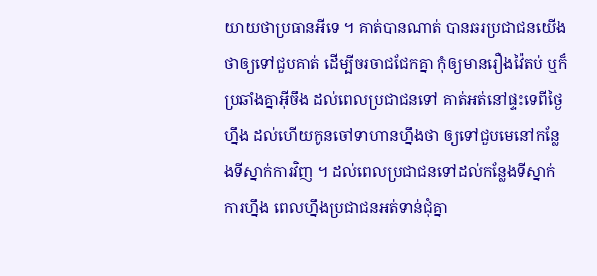យាយថាប្រធានអីទេ ។ គាត់បានណាត់ បានឆរប្រជាជនយើងថាឲ្យទៅជួបគាត់ ដើម្បីចរចាជជែកគ្នា កុំឲ្យមានរឿងវ៉ៃតប់ ឬក៏ប្រឆាំងគ្នាអ៊ីចឹង ដល់ពេលប្រជាជនទៅ គាត់អត់នៅផ្ទះទេពីថ្ងៃហ្នឹង ដល់ហើយកូនចៅទាហានហ្នឹងថា ឲ្យទៅជួបមេនៅកន្លែងទីស្នាក់ការវិញ ។ ដល់ពេលប្រជាជនទៅដល់កន្លែងទីស្នាក់ការហ្នឹង ពេលហ្នឹងប្រជាជនអត់ទាន់ជុំគ្នា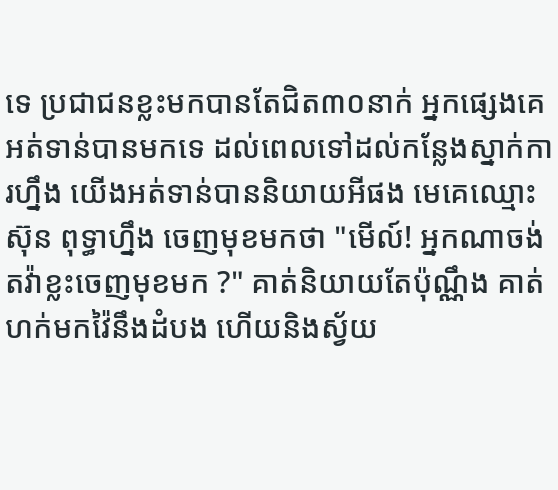ទេ ប្រជាជនខ្លះមកបានតែជិត៣០នាក់ អ្នកផ្សេងគេអត់ទាន់បានមកទេ ដល់ពេលទៅដល់កន្លែងស្នាក់ការហ្នឹង យើងអត់ទាន់បាននិយាយអីផង មេគេឈ្មោះ ស៊ុន ពុទ្ធាហ្នឹង ចេញមុខមកថា "មើល៍! អ្នកណាចង់តវ៉ាខ្លះចេញមុខមក ?" គាត់និយាយតែប៉ុណ្ណឹង គាត់ហក់មកវ៉ៃនឹងដំបង ហើយនិងស្វ័យ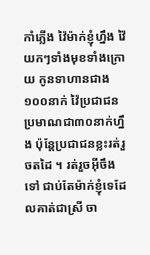កាំភ្លើង វ៉ៃម៉ាក់ខ្ញុំហ្នឹង វ៉ៃយកៗទាំងមុខទាំងក្រោយ កូនទាហានជាង១០០នាក់ វ៉ៃប្រជាជនប្រមាណជា៣០នាក់ហ្នឹង ប៉ុន្តែប្រជាជនខ្លះរត់រួចតដៃ ។ រត់រួចអ៊ីចឹងទៅ ជាប់តែម៉ាក់ខ្ញុំទេដែលគាត់ជាស្រី ចា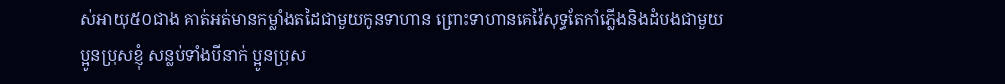ស់អាយុ៥០ជាង គាត់អត់មានកម្លាំងតដៃជាមួយកូនទាហាន ព្រោះទាហានគេវ៉ៃសុទ្ធតែកាំភ្លើងនិងដំបងជាមួយប្អូនប្រុសខ្ញុំ សន្លប់ទាំងបីនាក់ ប្អូនប្រុស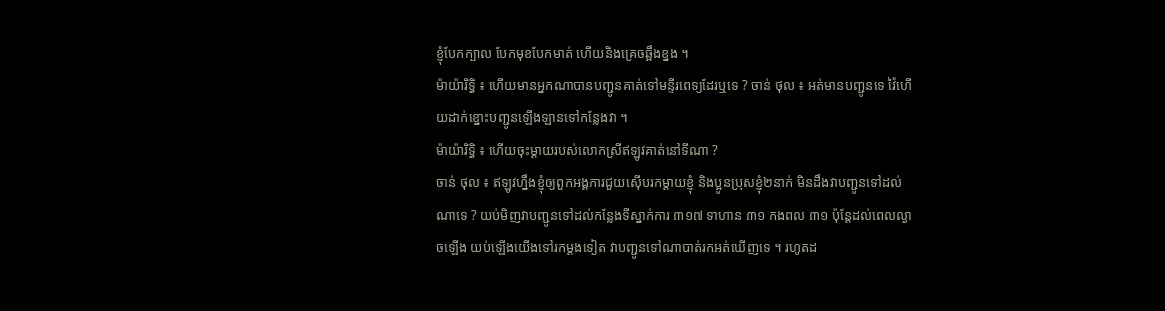ខ្ញុំបែកក្បាល បែកមុខបែកមាត់ ហើយនិងគ្រេចឆ្អឹងខ្នង ។
ម៉ាយ៉ារិទ្ធិ ៖ ហើយមានអ្នកណាបានបញ្ជូនគាត់ទៅមន្ទីរពេទ្យដែរឬទេ ? ចាន់ ថុល ៖ អត់មានបញ្ជូនទេ វ៉ៃហើយដាក់ខ្នោះបញ្ជូនឡើងឡានទៅកន្លែងវា ។
ម៉ាយ៉ារិទ្ធិ ៖ ហើយចុះម្ដាយរបស់លោកស្រីឥឡូវគាត់នៅទីណា ?
ចាន់ ថុល ៖ ឥឡូវហ្នឹងខ្ញុំឲ្យពួកអង្គការជួយស៊ើបរកម្ដាយខ្ញុំ និងប្អូនប្រុសខ្ញុំ២នាក់ មិនដឹងវាបញ្ជូនទៅដល់ណាទេ ? យប់មិញវាបញ្ជូនទៅដល់កន្លែងទីស្នាក់ការ ៣១៧ ទាហាន ៣១ កងពល ៣១ ប៉ុន្តែដល់ពេលល្ងាចឡើង យប់ឡើងយើងទៅរកម្ដងទៀត វាបញ្ជូនទៅណាបាត់រកអត់ឃើញទេ ។ រហូតដ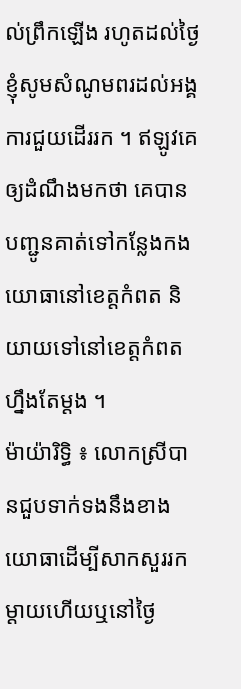ល់ព្រឹកឡើង រហូតដល់ថ្ងៃ ខ្ញុំសូមសំណូមពរដល់អង្គការជួយដើររក ។ ឥឡូវគេឲ្យដំណឹងមកថា គេបានបញ្ជូនគាត់ទៅកន្លែងកងយោធានៅខេត្តកំពត និយាយទៅនៅខេត្តកំពតហ្នឹងតែម្ដង ។
ម៉ាយ៉ារិទ្ធិ ៖ លោកស្រីបានជួបទាក់ទងនឹងខាងយោធាដើម្បីសាកសួររកម្ដាយហើយឬនៅថ្ងៃ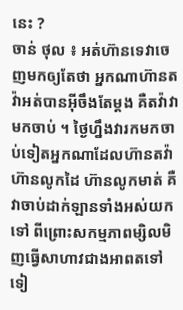នេះ ?
ចាន់ ថុល ៖ អត់ហ៊ានទេវាចេញមកឲ្យតែថា អ្នកណាហ៊ានតវ៉ាអត់បានអ៊ីចឹងតែម្ដង គឺតវ៉ាវាមកចាប់ ។ ថ្ងៃហ្នឹងវារកមកចាប់ទៀតអ្នកណាដែលហ៊ានតវ៉ា ហ៊ានលូកដៃ ហ៊ានលូកមាត់ គឺវាចាប់ដាក់ឡានទាំងអស់យកទៅ ពីព្រោះសកម្មភាពម្សិលមិញធ្វើសាហាវជាងអាពតទៅទៀ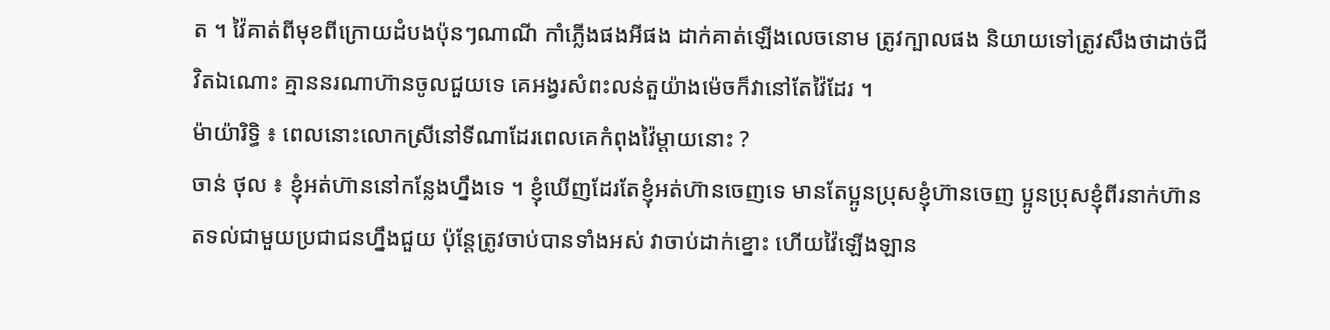ត ។ វ៉ៃគាត់ពីមុខពីក្រោយដំបងប៉ុនៗណាណី កាំភ្លើងផងអីផង ដាក់គាត់ឡើងលេចនោម ត្រូវក្បាលផង និយាយទៅត្រូវសឹងថាដាច់ជីវិតឯណោះ គ្មាននរណាហ៊ានចូលជួយទេ គេអង្វរសំពះលន់តួយ៉ាងម៉េចក៏វានៅតែវ៉ៃដែរ ។
ម៉ាយ៉ារិទ្ធិ ៖ ពេលនោះលោកស្រីនៅទីណាដែរពេលគេកំពុងវ៉ៃម្ដាយនោះ ?
ចាន់ ថុល ៖ ខ្ញុំអត់ហ៊ាននៅកន្លែងហ្នឹងទេ ។ ខ្ញុំឃើញដែរតែខ្ញុំអត់ហ៊ានចេញទេ មានតែប្អូនប្រុសខ្ញុំហ៊ានចេញ ប្អូនប្រុសខ្ញុំពីរនាក់ហ៊ានតទល់ជាមួយប្រជាជនហ្នឹងជួយ ប៉ុន្តែត្រូវចាប់បានទាំងអស់ វាចាប់ដាក់ខ្នោះ ហើយវ៉ៃឡើងឡាន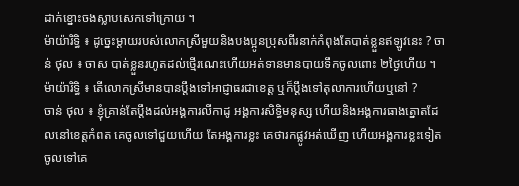ដាក់ខ្នោះចងស្លាបសេកទៅក្រោយ ។
ម៉ាយ៉ារិទ្ធិ ៖ ដូច្នេះម្ដាយរបស់លោកស្រីមួយនិងបងប្អូនប្រុសពីរនាក់កំពុងតែបាត់ខ្លួនឥឡូវនេះ ? ចាន់ ថុល ៖ ចាស បាត់ខ្លួនរហូតដល់ថ្មើរណេះហើយអត់ទានមានបាយទឹកចូលពោះ ២ថ្ងៃហើយ ។
ម៉ាយ៉ារិទ្ធិ ៖ តើលោកស្រីមានបានប្ដឹងទៅអាជ្ញាធរជាខេត្ត ឬក៏ប្ដឹងទៅតុលាការហើយឬនៅ ?
ចាន់ ថុល ៖ ខ្ញុំគ្រាន់តែប្ដឹងដល់អង្គការលីកាដូ អង្គការសិទ្ធិមនុស្ស ហើយនិងអង្គការធាងត្នោតដែលនៅខេត្តកំពត គេចូលទៅជួយហើយ តែអង្គការខ្លះ គេថារកផ្លូវអត់ឃើញ ហើយអង្គការខ្លះទៀត ចូលទៅគេ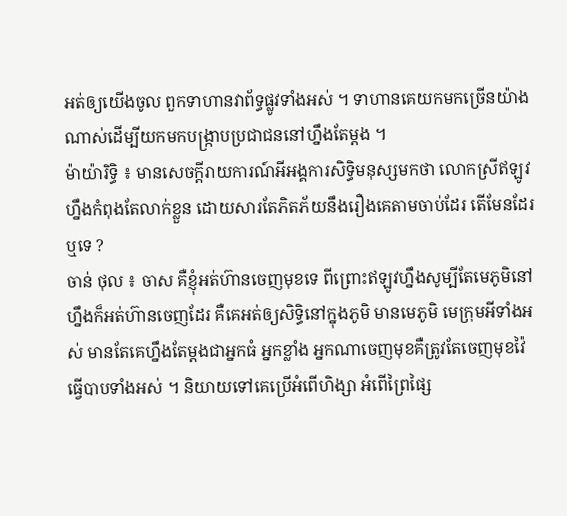អត់ឲ្យយើងចូល ពួកទាហានវាព័ទ្ធផ្លូវទាំងអស់ ។ ទាហានគេយកមកច្រើនយ៉ាងណាស់ដើម្បីយកមកបង្ក្រាបប្រជាជននៅហ្នឹងតែម្ដង ។
ម៉ាយ៉ារិទ្ធិ ៖ មានសេចក្ដីរាយការណ៍អីអង្គការសិទ្ធិមនុស្សមកថា លោកស្រីឥឡូវហ្នឹងកំពុងតែលាក់ខ្លួន ដោយសារតែភិតភ័យនឹងរឿងគេតាមចាប់ដែរ តើមែនដែរឬទេ ?
ចាន់ ថុល ៖ ចាស គឺខ្ញុំអត់ហ៊ានចេញមុខទេ ពីព្រោះឥឡូវហ្នឹងសូម្បីតែមេភូមិនៅហ្នឹងក៏អត់ហ៊ានចេញដែរ គឺគេអត់ឲ្យសិទ្ធិនៅក្នុងភូមិ មានមេភូមិ មេក្រុមអីទាំងអស់ មានតែគេហ្នឹងតែម្ដងជាអ្នកធំ អ្នកខ្លាំង អ្នកណាចេញមុខគឺត្រូវតែចេញមុខវ៉ៃធ្វើបាបទាំងអស់ ។ និយាយទៅគេប្រើអំពើហិង្សា អំពើព្រៃផ្សៃ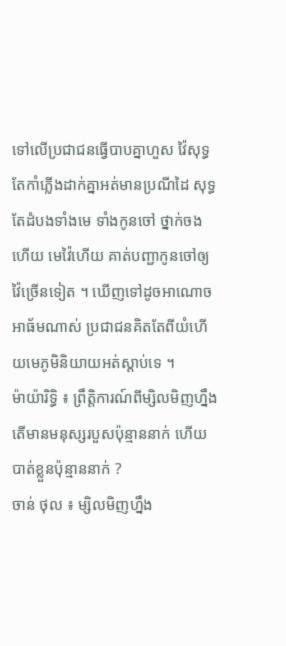ទៅលើប្រជាជនធ្វើបាបគ្នាហួស វ៉ៃសុទ្ធតែកាំភ្លើងដាក់គ្នាអត់មានប្រណីដៃ សុទ្ធតែដំបងទាំងមេ ទាំងកូនចៅ ថ្នាក់ចងហើយ មេវ៉ៃហើយ គាត់បញ្ជាកូនចៅឲ្យវ៉ៃច្រើនទៀត ។ ឃើញទៅដូចអាណោចអាធ័មណាស់ ប្រជាជនគិតតែពីយំហើយមេភូមិនិយាយអត់ស្ដាប់ទេ ។
ម៉ាយ៉ារិទ្ធិ ៖ ព្រឹត្តិការណ៍ពីម្សិលមិញហ្នឹងតើមានមនុស្សរបួសប៉ុន្មាននាក់ ហើយបាត់ខ្លួនប៉ុន្មាននាក់ ?
ចាន់ ថុល ៖ ម្សិលមិញហ្នឹង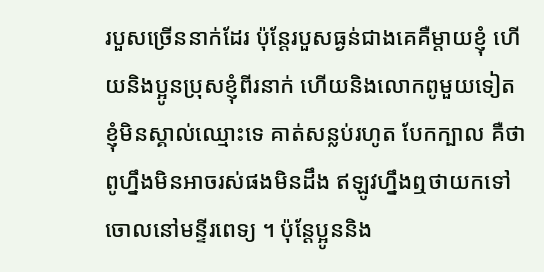របួសច្រើននាក់ដែរ ប៉ុន្តែរបួសធ្ងន់ជាងគេគឺម្ដាយខ្ញុំ ហើយនិងប្អូនប្រុសខ្ញុំពីរនាក់ ហើយនិងលោកពូមួយទៀត ខ្ញុំមិនស្គាល់ឈ្មោះទេ គាត់សន្លប់រហូត បែកក្បាល គឺថាពូហ្នឹងមិនអាចរស់ផងមិនដឹង ឥឡូវហ្នឹងឮថាយកទៅចោលនៅមន្ទីរពេទ្យ ។ ប៉ុន្តែប្អូននិង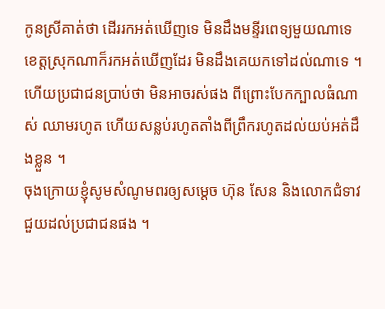កូនស្រីគាត់ថា ដើររកអត់ឃើញទេ មិនដឹងមន្ទីរពេទ្យមួយណាទេ ខេត្តស្រុកណាក៏រកអត់ឃើញដែរ មិនដឹងគេយកទៅដល់ណាទេ ។ ហើយប្រជាជនប្រាប់ថា មិនអាចរស់ផង ពីព្រោះបែកក្បាលធំណាស់ ឈាមរហូត ហើយសន្លប់រហូតតាំងពីព្រឹករហូតដល់យប់អត់ដឹងខ្លួន ។
ចុងក្រោយខ្ញុំសូមសំណូមពរឲ្យសម្ដេច ហ៊ុន សែន និងលោកជំទាវ ជួយដល់ប្រជាជនផង ។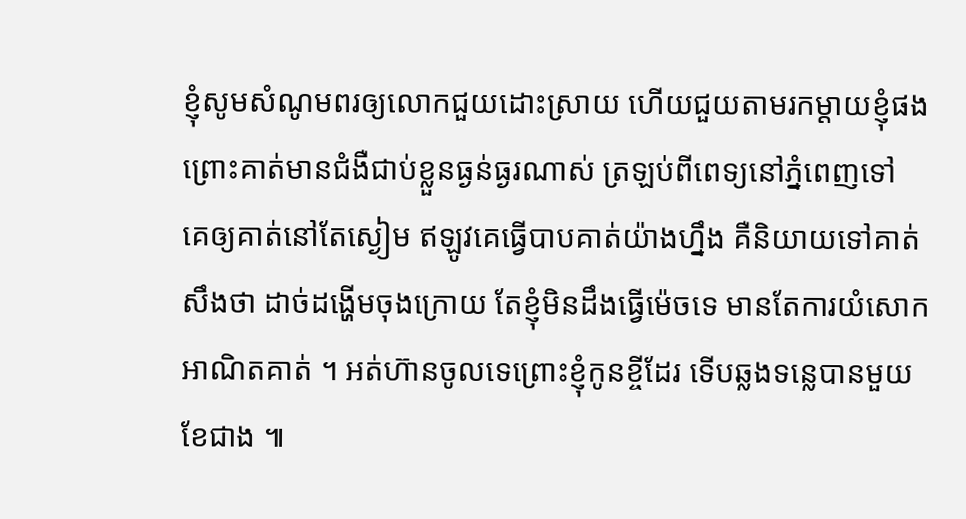ខ្ញុំសូមសំណូមពរឲ្យលោកជួយដោះស្រាយ ហើយជួយតាមរកម្ដាយខ្ញុំផង ព្រោះគាត់មានជំងឺជាប់ខ្លួនធ្ងន់ធ្ងរណាស់ ត្រឡប់ពីពេទ្យនៅភ្នំពេញទៅ គេឲ្យគាត់នៅតែស្ងៀម ឥឡូវគេធ្វើបាបគាត់យ៉ាងហ្នឹង គឺនិយាយទៅគាត់សឹងថា ដាច់ដង្ហើមចុងក្រោយ តែខ្ញុំមិនដឹងធ្វើម៉េចទេ មានតែការយំសោកអាណិតគាត់ ។ អត់ហ៊ានចូលទេព្រោះខ្ញុំកូនខ្ចីដែរ ទើបឆ្លងទន្លេបានមួយខែជាង ៕